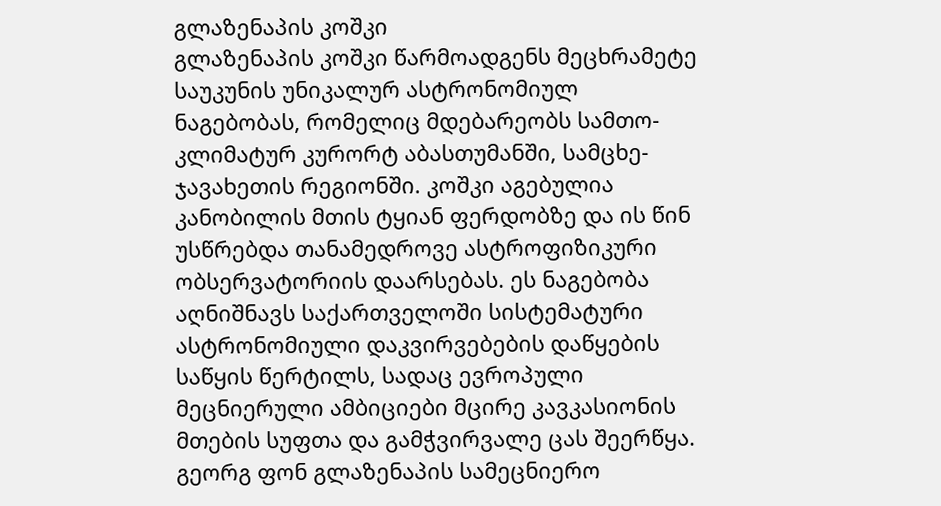გლაზენაპის კოშკი
გლაზენაპის კოშკი წარმოადგენს მეცხრამეტე საუკუნის უნიკალურ ასტრონომიულ ნაგებობას, რომელიც მდებარეობს სამთო-კლიმატურ კურორტ აბასთუმანში, სამცხე-ჯავახეთის რეგიონში. კოშკი აგებულია კანობილის მთის ტყიან ფერდობზე და ის წინ უსწრებდა თანამედროვე ასტროფიზიკური ობსერვატორიის დაარსებას. ეს ნაგებობა აღნიშნავს საქართველოში სისტემატური ასტრონომიული დაკვირვებების დაწყების საწყის წერტილს, სადაც ევროპული მეცნიერული ამბიციები მცირე კავკასიონის მთების სუფთა და გამჭვირვალე ცას შეერწყა.
გეორგ ფონ გლაზენაპის სამეცნიერო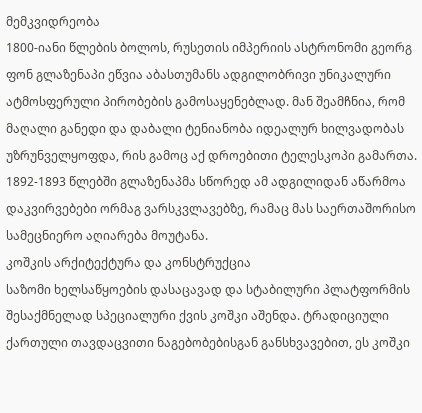მემკვიდრეობა
1800-იანი წლების ბოლოს, რუსეთის იმპერიის ასტრონომი გეორგ ფონ გლაზენაპი ეწვია აბასთუმანს ადგილობრივი უნიკალური ატმოსფერული პირობების გამოსაყენებლად. მან შეამჩნია, რომ მაღალი განედი და დაბალი ტენიანობა იდეალურ ხილვადობას უზრუნველყოფდა, რის გამოც აქ დროებითი ტელესკოპი გამართა. 1892-1893 წლებში გლაზენაპმა სწორედ ამ ადგილიდან აწარმოა დაკვირვებები ორმაგ ვარსკვლავებზე, რამაც მას საერთაშორისო სამეცნიერო აღიარება მოუტანა.
კოშკის არქიტექტურა და კონსტრუქცია
საზომი ხელსაწყოების დასაცავად და სტაბილური პლატფორმის შესაქმნელად სპეციალური ქვის კოშკი აშენდა. ტრადიციული ქართული თავდაცვითი ნაგებობებისგან განსხვავებით, ეს კოშკი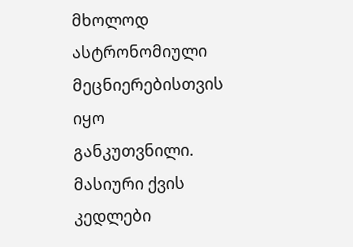მხოლოდ ასტრონომიული მეცნიერებისთვის იყო განკუთვნილი. მასიური ქვის კედლები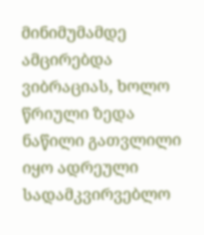მინიმუმამდე ამცირებდა ვიბრაციას, ხოლო წრიული ზედა ნაწილი გათვლილი იყო ადრეული სადამკვირვებლო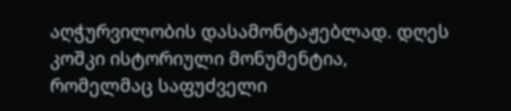აღჭურვილობის დასამონტაჟებლად. დღეს კოშკი ისტორიული მონუმენტია, რომელმაც საფუძველი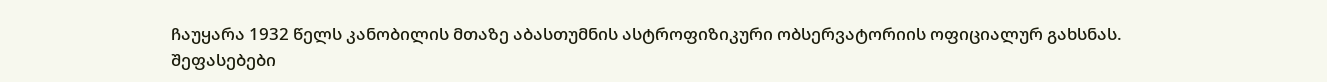ჩაუყარა 1932 წელს კანობილის მთაზე აბასთუმნის ასტროფიზიკური ობსერვატორიის ოფიციალურ გახსნას.
შეფასებები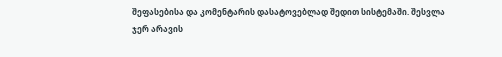შეფასებისა და კომენტარის დასატოვებლად შედით სისტემაში. შესვლა
ჯერ არავის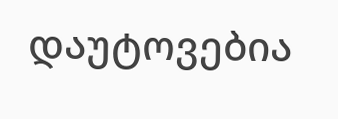დაუტოვებია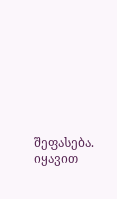შეფასება. იყავით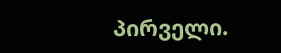პირველი.